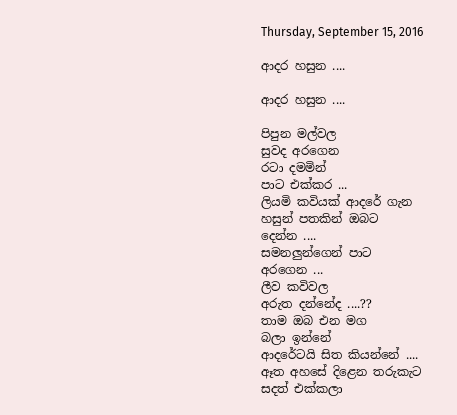Thursday, September 15, 2016

ආදර හසුන ....

ආදර හසුන ....

පිපුන මල්වල
සුවද අරගෙන
රටා දමමින්
පාට එක්කර ...
ලියමි කවියක් ආදරේ ගැන
හසුන් පතකින් ඔබට
දෙන්න ....
සමනලුන්ගෙන් පාට
අරගෙන ...
ලීව කවිවල
අරුත දන්නේද ....??
තාම ඔබ එන මග
බලා ඉන්නේ
ආදරේටයි සිත කියන්නේ ....
ඈත අහසේ දිළෙන තරුකැට
සදත් එක්කලා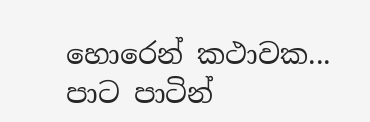හොරෙන් කථාවක...
පාට පාටින්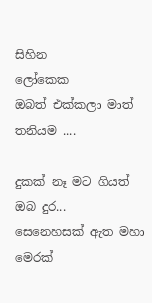සිහින
ලෝකෙක
ඔබත් එක්කලා මාත් තනියම ....

දුකක් නෑ මට ගියත්
ඔබ දුර...
සෙනෙහසක් ඇත මහා මෙරක්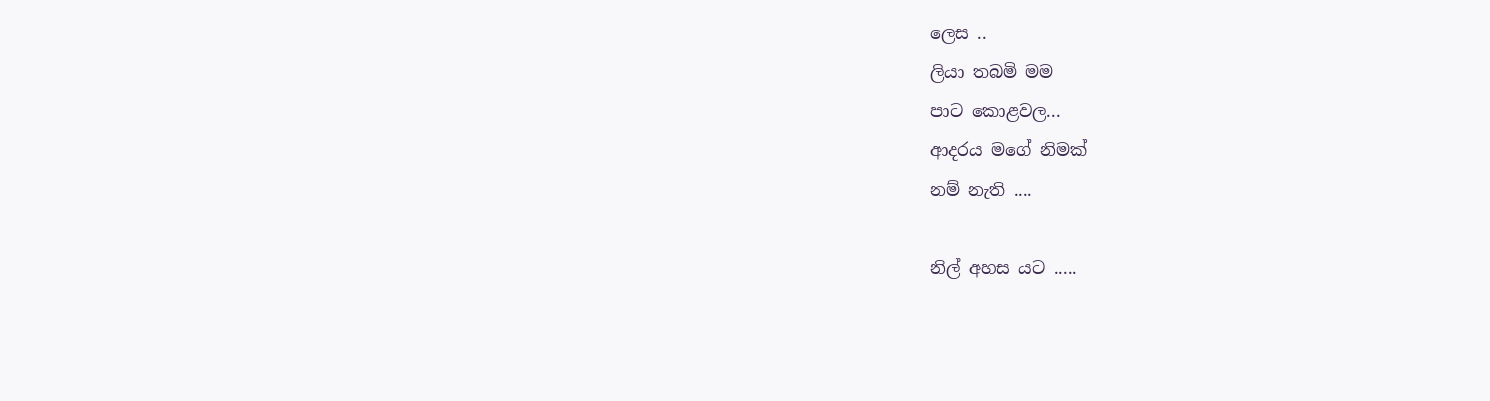ලෙස ..
ලියා තබමි මම
පාට කොළවල...
ආදරය මගේ නිමක්
නම් නැති ....

නිල් අහස යට .....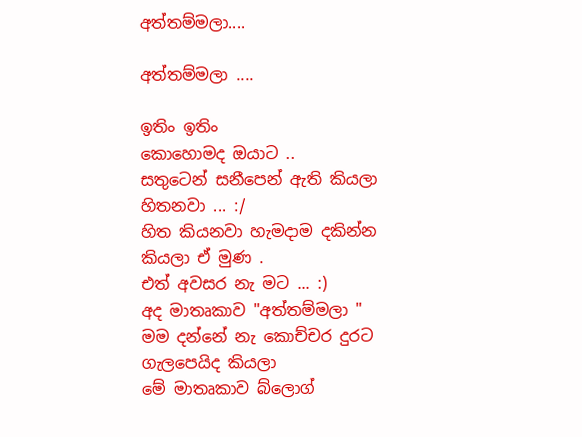අත්තම්මලා....

අත්තම්මලා ....

ඉතිං ඉතිං
කොහොමද ඔයාට ..
සතුටෙන් සනීපෙන් ඇති කියලා
හිතනවා ... :/
හිත කියනවා හැමදාම දකින්න
කියලා ඒ මුණ .
එත් අවසර නැ මට ... :)
අද මාතෘකාව "අත්තම්මලා "
මම දන්නේ නැ කොච්චර දුරට ගැලපෙයිද කියලා
මේ මාතෘකාව බ්ලොග්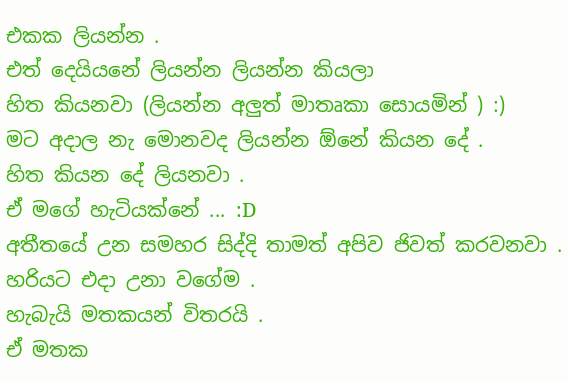එකක ලියන්න .
එත් දෙයියනේ ලියන්න ලියන්න කියලා
හිත කියනවා (ලියන්න අලුත් මාතෘකා සොයමින් ) :)
මට අදාල නැ මොනවද ලියන්න ඕනේ කියන දේ .
හිත කියන දේ ලියනවා .
ඒ මගේ හැටියක්නේ ... :D
අතීතයේ උන සමහර සිද්දි තාමත් අපිව ජිවත් කරවනවා .
හරියට එදා උනා වගේම .
හැබැයි මතකයන් විතරයි .
ඒ මතක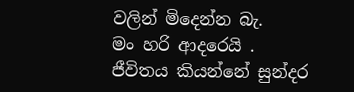වලින් මිදෙන්න බැ.
මං හරි ආදරෙයි .
ජීවිතය කියන්නේ සුන්දර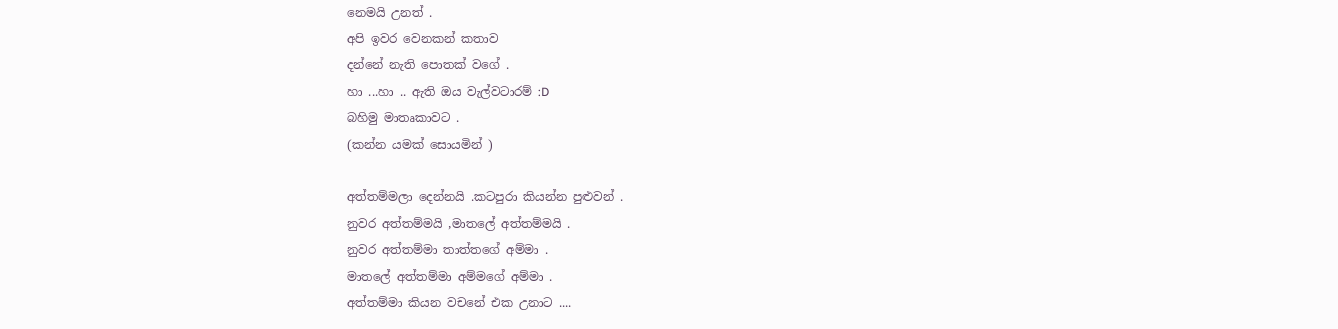නෙමයි උනත් .
අපි ඉවර වෙනකන් කතාව
දන්නේ නැති පොතක් වගේ .
හා ...හා .. ඇති ඔය වැල්වටාරම් :D
බහිමු මාතෘකාවට .
(කන්න යමක් සොයමින් )

අත්තම්මලා දෙන්නයි .කටපුරා කියන්න පුළුවන් .
නුවර අත්තම්මයි ,මාතලේ අත්තම්මයි .
නුවර අත්තම්මා තාත්තගේ අම්මා .
මාතලේ අත්තම්මා අම්මගේ අම්මා .
අත්තම්මා කියන වචනේ එක උනාට ....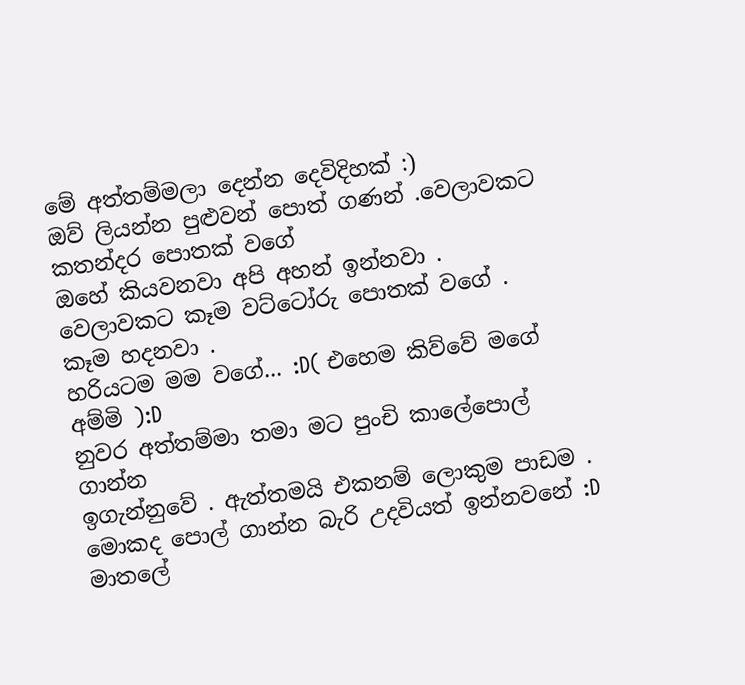මේ අත්තම්මලා දෙන්න දෙවිදිහක් :)
ඔව් ලියන්න පුළුවන් පොත් ගණන් .වෙලාවකට කතන්දර පොතක් වගේ
ඔහේ කියවනවා අපි අහන් ඉන්නවා .
වෙලාවකට කෑම වට්ටෝරු පොතක් වගේ .
කෑම හදනවා .
හරියටම මම වගේ... :D( එහෙම කිව්වේ මගේ අම්මි ):D
නුවර අත්තම්මා තමා මට පුංචි කාලේපොල් ගාන්න
ඉගැන්නුවේ . ඇත්තමයි එකනම් ලොකුම පාඩම .
මොකද පොල් ගාන්න බැරි උදවියත් ඉන්නවනේ :D
මාතලේ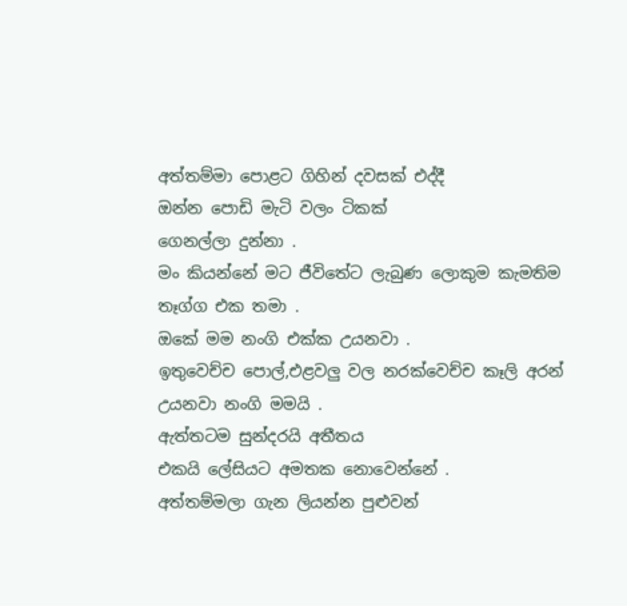අත්තම්මා පොළට ගිහින් දවසක් එද්දී
ඔන්න පොඩි මැටි වලං ටිකක්
ගෙනල්ලා දුන්නා .
මං කියන්නේ මට ජීවිතේට ලැබුණ ලොකුම කැමතිම
තෑග්ග එක තමා .
ඔකේ මම නංගි එක්ක උයනවා .
ඉතුවෙච්ච පොල්,එළවලු වල නරක්වෙච්ච කෑලි අරන්
උයනවා නංගි මමයි .
ඇත්තටම සුන්දරයි අතීතය
එකයි ලේසියට අමතක නොවෙන්නේ .
අත්තම්මලා ගැන ලියන්න පුළුවන්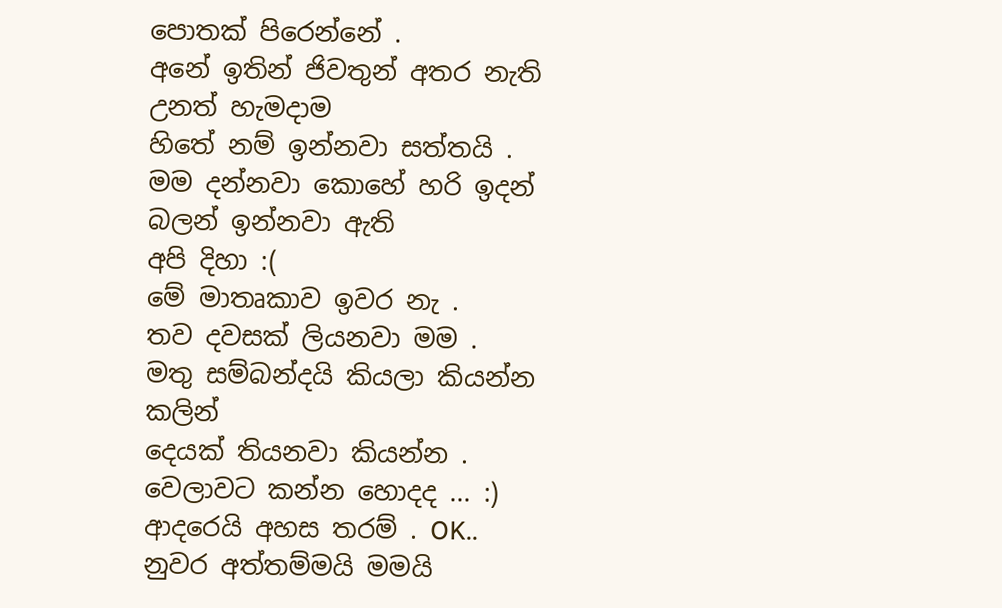පොතක් පිරෙන්නේ .
අනේ ඉතින් ජිවතුන් අතර නැති උනත් හැමදාම
හිතේ නම් ඉන්නවා සත්තයි .
මම දන්නවා කොහේ හරි ඉදන් බලන් ඉන්නවා ඇති
අපි දිහා :(
මේ මාතෘකාව ඉවර නැ .
තව දවසක් ලියනවා මම .
මතු සම්බන්දයි කියලා කියන්න කලින්
දෙයක් තියනවා කියන්න .
වෙලාවට කන්න හොදද ... :)
ආදරෙයි අහස තරම් . OK..
නුවර අත්තම්මයි මමයි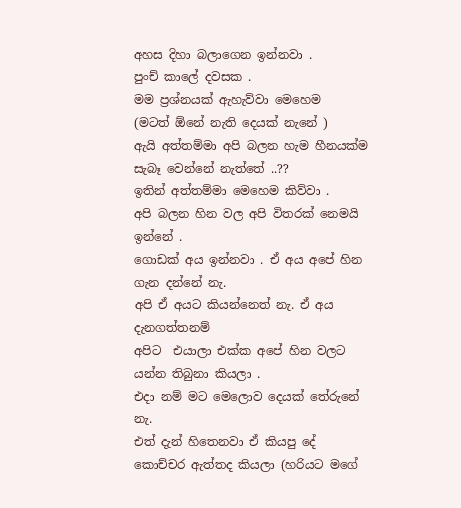අහස දිහා බලාගෙන ඉන්නවා .
පුංච් කාලේ දවසක .
මම ප්‍රශ්නයක් ඇහැව්වා මෙහෙම
(මටත් ඕනේ නැති දෙයක් නැනේ )
ඇයි අත්තම්මා අපි බලන හැම හීනයක්ම සැබෑ වෙන්නේ නැත්තේ ..??
ඉතින් අත්තම්මා මෙහෙම කිව්වා .
අපි බලන හින වල අපි විතරක් නෙමයි ඉන්නේ .
ගොඩක් අය ඉන්නවා . ඒ අය අපේ හින ගැන දන්නේ නැ.
අපි ඒ අයට කියන්නෙත් නැ. ඒ අය දැනගත්තනම්
අපිට  එයාලා එක්ක අපේ හින වලට යන්න තිබුනා කියලා .
එදා නම් මට මෙලොව දෙයක් තේරුනේ නැ.
එත් දැන් හිතෙනවා ඒ කියපු දේ
කොච්චර ඇත්තද කියලා (හරියට මගේ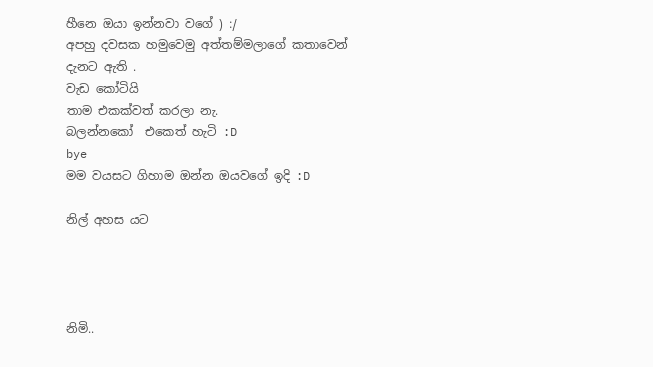හීනෙ ඔයා ඉන්නවා වගේ ) :/
අපහු දවසක හමුවෙමු අත්තම්මලාගේ කතාවෙන්
දැනට ඇති .
වැඩ කෝටියි
තාම එකක්වත් කරලා නැ.
බලන්නකෝ  එකෙත් හැටි :D
bye
මම වයසට ගිහාම ඔන්න ඔයවගේ ඉදි :D

නිල් අහස යට




නිමි..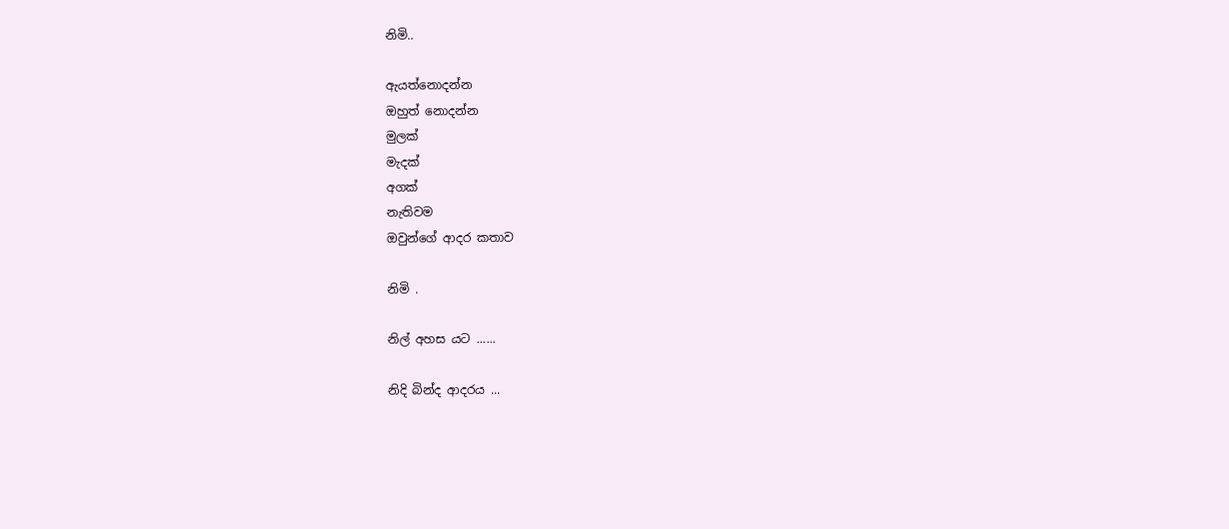නිමි..

ඇයත්නොදන්න
ඔහුත් නොදන්න
මුලක්
මැදක්
අගක්
නැතිවම
ඔවුන්ගේ ආදර කතාව

නිමි .

නිල් අහස යට ......

නිදි බින්ද ආදරය ...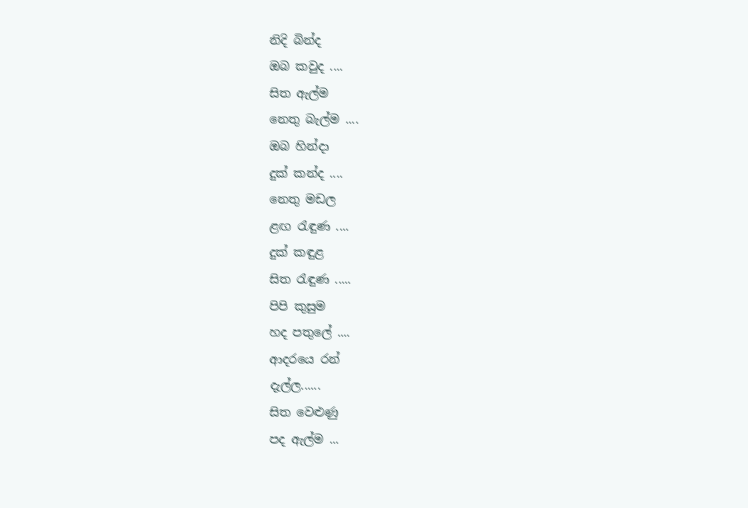නිදි බින්ද
ඔබ කවුද ....
සිත ඇල්ම
නෙතු බැල්ම ....
ඔබ හින්දා
දුක් කන්ද ....
නෙතු මඩල
ළඟ රැඳුණ ....
දුක් කඳුළ
සිත රැඳුණ .....
පිපි කුසුම
හද පතුලේ ....
ආදරයෙ රන්
දැල්ල......
සිත වෙළුණු
පද ඇල්ම ...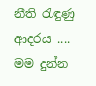නීති රැඳුණු
ආදරය ....
මම දුන්න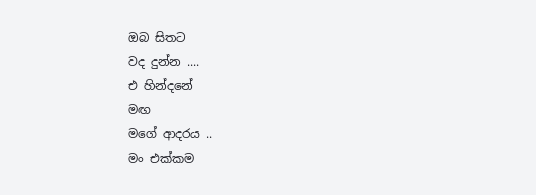ඔබ සිතට
වද දුන්න ....
එ හින්දනේ
මඟ
මගේ ආදරය ..
මං එක්කම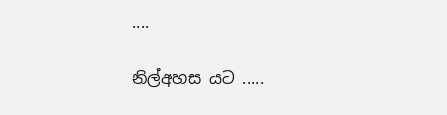....

නිල්අහස යට .....